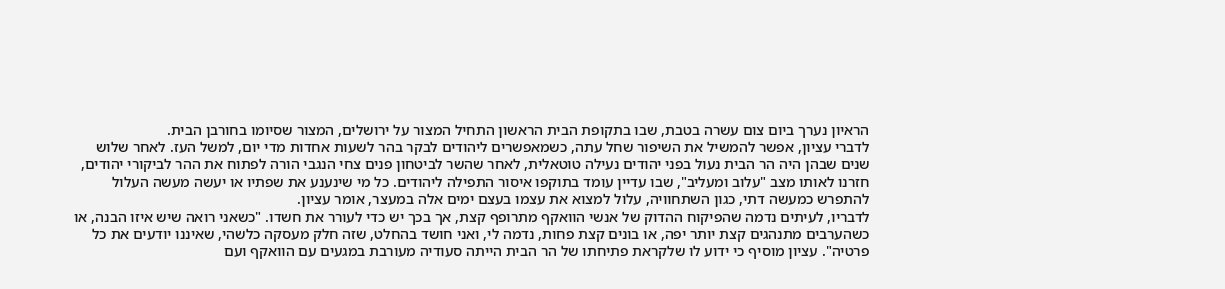הראיון נערך ביום צום עשרה בטבת, שבו בתקופת הבית הראשון התחיל המצור על ירושלים, המצור שסיומו בחורבן הבית.
לדברי עציון, אפשר להמשיל את השיפור שחל עתה, כשמאפשרים ליהודים לבקר בהר לשעות אחדות מדי יום, למשל העז. לאחר שלוש שנים שבהן היה הר הבית נעול בפני יהודים נעילה טוטאלית, לאחר שהשר לביטחון פנים צחי הנגבי הורה לפתוח את ההר לביקורי יהודים, חזרנו לאותו מצב "עלוב ומעליב", שבו עדיין עומד בתוקפו איסור התפילה ליהודים. כל מי שינענע את שפתיו או יעשה מעשה העלול להתפרש כמעשה דתי, כגון השתחוויה, עלול למצוא את עצמו בעצם ימים אלה במעצר, אומר עציון.
לדבריו, לעיתים נדמה שהפיקוח ההדוק של אנשי הוואקף מתרופף קצת, אך בכך יש כדי לעורר את חשדו. "כשאני רואה שיש איזו הבנה, או כשהערבים מתנהגים קצת יותר יפה, או בונים קצת פחות, נדמה לי, ואני חושד בהחלט, שזה חלק מעסקה כלשהי, שאיננו יודעים את כל פרטיה". עציון מוסיף כי ידוע לו שלקראת פתיחתו של הר הבית הייתה סעודיה מעורבת במגעים עם הוואקף ועם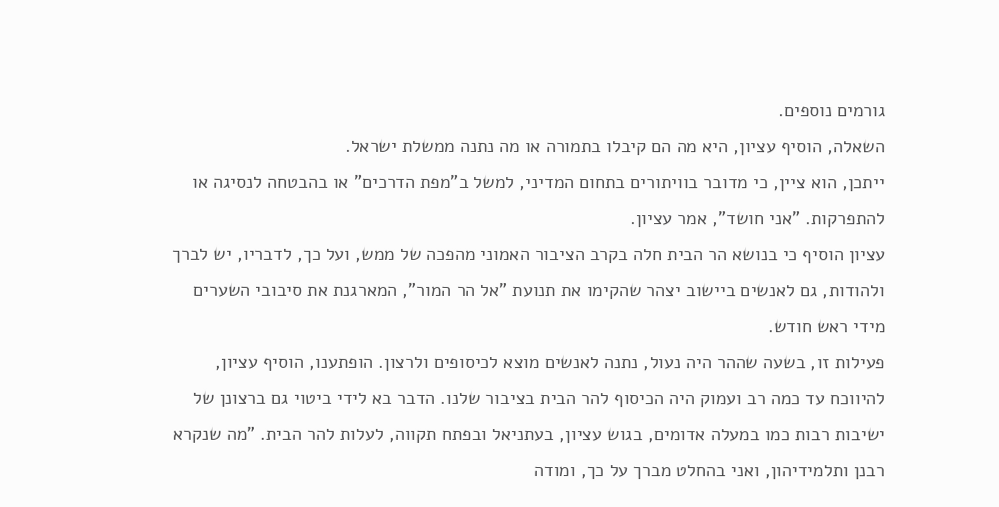גורמים נוספים.
השאלה, הוסיף עציון, היא מה הם קיבלו בתמורה או מה נתנה ממשלת ישראל.
ייתכן, הוא ציין, כי מדובר בוויתורים בתחום המדיני, למשל ב"מפת הדרכים" או בהבטחה לנסיגה או להתפרקות. "אני חושד", אמר עציון.
עציון הוסיף כי בנושא הר הבית חלה בקרב הציבור האמוני מהפכה של ממש, ועל כך, לדבריו, יש לברך ולהודות, גם לאנשים ביישוב יצהר שהקימו את תנועת "אל הר המור", המארגנת את סיבובי השערים מידי ראש חודש.
פעילות זו, בשעה שההר היה נעול, נתנה לאנשים מוצא לכיסופים ולרצון. הופתענו, הוסיף עציון, להיווכח עד כמה רב ועמוק היה הכיסוף להר הבית בציבור שלנו. הדבר בא לידי ביטוי גם ברצונן של ישיבות רבות כמו במעלה אדומים, בגוש עציון, בעתניאל ובפתח תקווה, לעלות להר הבית. "מה שנקרא רבנן ותלמידיהון, ואני בהחלט מברך על כך, ומודה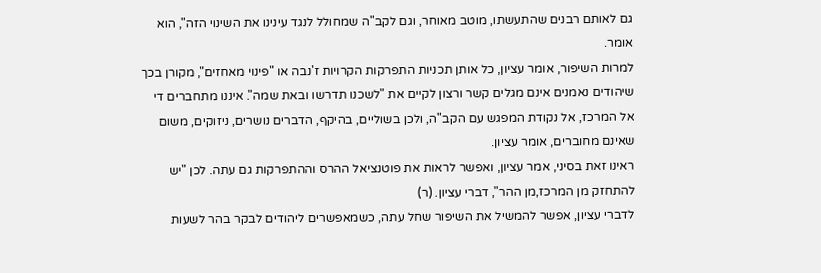גם לאותם רבנים שהתעשתו, מוטב מאוחר, וגם לקב"ה שמחולל לנגד עינינו את השינוי הזה", הוא אומר.
למרות השיפור, אומר עציון, כל אותן תכניות התפרקות הקרויות ז'נבה או "פינוי מאחזים", מקורן בכך שיהודים נאמנים אינם מגלים קשר ורצון לקיים את "לשכנו תדרשו ובאת שמה". איננו מתחברים די אל המרכז, אל נקודת המפגש עם הקב"ה, ולכן בשוליים, בהיקף, הדברים נושרים, ניזוקים, משום שאינם מחוברים, אומר עציון.
ראינו זאת בסיני, אמר עציון, ואפשר לראות את פוטנציאל ההרס וההתפרקות גם עתה. לכן "יש להתחזק מן המרכז,מן ההר", דברי עציון. (ר)
לדברי עציון, אפשר להמשיל את השיפור שחל עתה, כשמאפשרים ליהודים לבקר בהר לשעות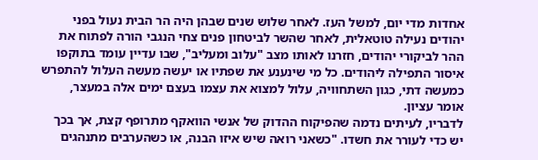אחדות מדי יום, למשל העז. לאחר שלוש שנים שבהן היה הר הבית נעול בפני יהודים נעילה טוטאלית, לאחר שהשר לביטחון פנים צחי הנגבי הורה לפתוח את ההר לביקורי יהודים, חזרנו לאותו מצב "עלוב ומעליב", שבו עדיין עומד בתוקפו איסור התפילה ליהודים. כל מי שינענע את שפתיו או יעשה מעשה העלול להתפרש כמעשה דתי, כגון השתחוויה, עלול למצוא את עצמו בעצם ימים אלה במעצר, אומר עציון.
לדבריו, לעיתים נדמה שהפיקוח ההדוק של אנשי הוואקף מתרופף קצת, אך בכך יש כדי לעורר את חשדו. "כשאני רואה שיש איזו הבנה, או כשהערבים מתנהגים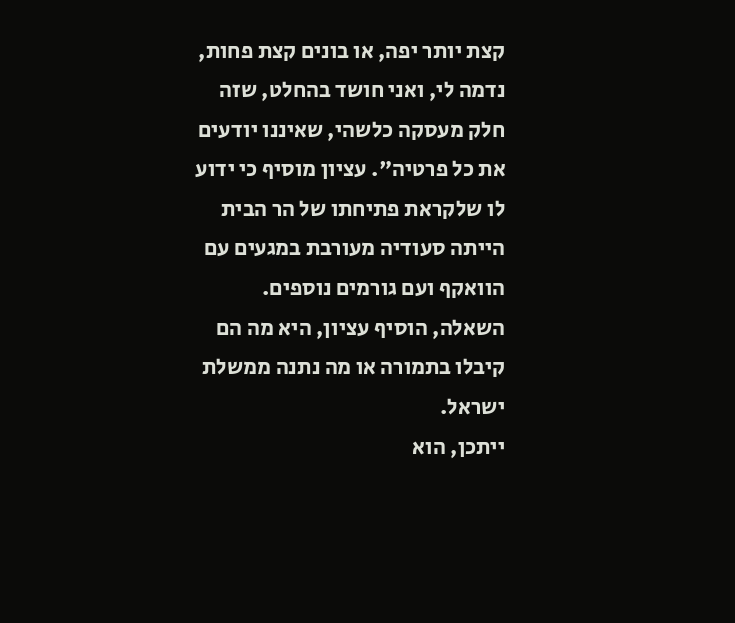קצת יותר יפה, או בונים קצת פחות, נדמה לי, ואני חושד בהחלט, שזה חלק מעסקה כלשהי, שאיננו יודעים את כל פרטיה". עציון מוסיף כי ידוע לו שלקראת פתיחתו של הר הבית הייתה סעודיה מעורבת במגעים עם הוואקף ועם גורמים נוספים.
השאלה, הוסיף עציון, היא מה הם קיבלו בתמורה או מה נתנה ממשלת ישראל.
ייתכן, הוא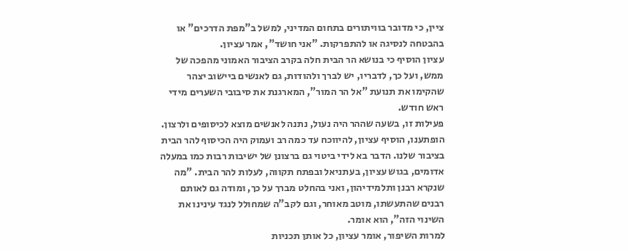ציין, כי מדובר בוויתורים בתחום המדיני, למשל ב"מפת הדרכים" או בהבטחה לנסיגה או להתפרקות. "אני חושד", אמר עציון.
עציון הוסיף כי בנושא הר הבית חלה בקרב הציבור האמוני מהפכה של ממש, ועל כך, לדבריו, יש לברך ולהודות, גם לאנשים ביישוב יצהר שהקימו את תנועת "אל הר המור", המארגנת את סיבובי השערים מידי ראש חודש.
פעילות זו, בשעה שההר היה נעול, נתנה לאנשים מוצא לכיסופים ולרצון. הופתענו, הוסיף עציון, להיווכח עד כמה רב ועמוק היה הכיסוף להר הבית בציבור שלנו. הדבר בא לידי ביטוי גם ברצונן של ישיבות רבות כמו במעלה אדומים, בגוש עציון, בעתניאל ובפתח תקווה, לעלות להר הבית. "מה שנקרא רבנן ותלמידיהון, ואני בהחלט מברך על כך, ומודה גם לאותם רבנים שהתעשתו, מוטב מאוחר, וגם לקב"ה שמחולל לנגד עינינו את השינוי הזה", הוא אומר.
למרות השיפור, אומר עציון, כל אותן תכניות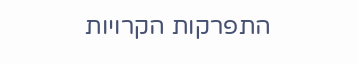התפרקות הקרויות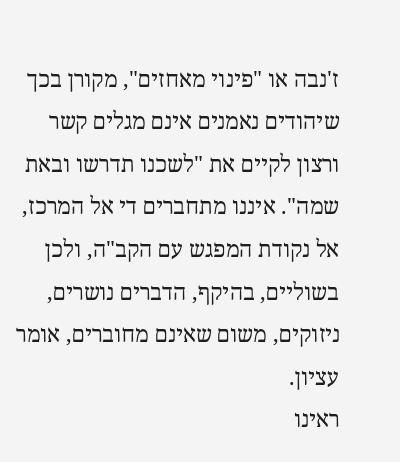ז'נבה או "פינוי מאחזים", מקורן בכך שיהודים נאמנים אינם מגלים קשר ורצון לקיים את "לשכנו תדרשו ובאת שמה". איננו מתחברים די אל המרכז, אל נקודת המפגש עם הקב"ה, ולכן בשוליים, בהיקף, הדברים נושרים, ניזוקים, משום שאינם מחוברים, אומר עציון.
ראינו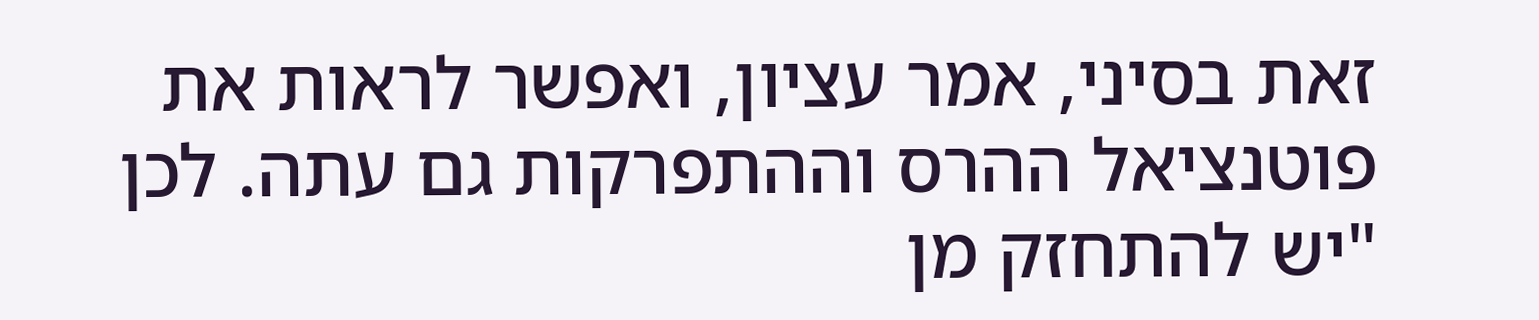זאת בסיני, אמר עציון, ואפשר לראות את פוטנציאל ההרס וההתפרקות גם עתה. לכן "יש להתחזק מן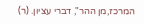המרכז,מן ההר", דברי עציון. (ר)